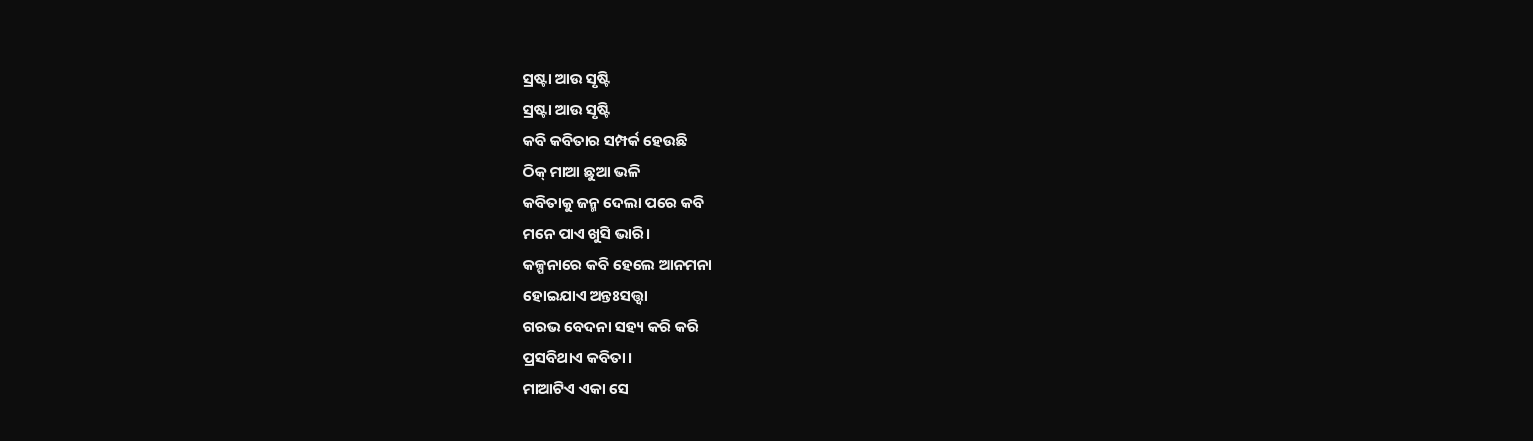ସ୍ରଷ୍ଟା ଆଉ ସୃଷ୍ଟି
ସ୍ରଷ୍ଟା ଆଉ ସୃଷ୍ଟି
କବି କବିତାର ସମ୍ପର୍କ ହେଉଛି
ଠିକ୍ ମାଆ ଛୁଆ ଭଳି
କବିତାକୁ ଜନ୍ମ ଦେଲା ପରେ କବି
ମନେ ପାଏ ଖୁସି ଭାରି।
କଳ୍ପନାରେ କବି ହେଲେ ଆନମନା
ହୋଇଯାଏ ଅନ୍ତଃସତ୍ତ୍ଵା
ଗରଭ ବେଦନା ସହ୍ୟ କରି କରି
ପ୍ରସବିଥାଏ କବିତା।
ମାଆଟିଏ ଏକା ସେ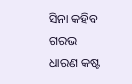ସିନା କହିବ
ଗରଭ ଧାରଣ କଷ୍ଟ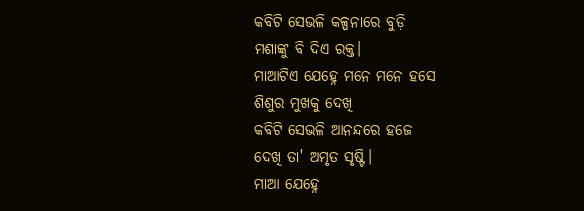କବିଟି ସେଭଳି କଳ୍ପନାରେ ବୁଡ଼ି
ମଶାଙ୍କୁ ବି ଦିଏ ରକ୍ତ।
ମାଆଟିଏ ଯେହ୍ନେ ମନେ ମନେ ହସେ
ଶିଶୁର ମୁଖକୁ ଦେଖି
କବିଟି ସେଭଳି ଆନନ୍ଦରେ ହଜେ
ଦେଖି ତା' ଅମୃତ ସୃଷ୍ଟି।
ମାଆ ଯେହ୍ନେ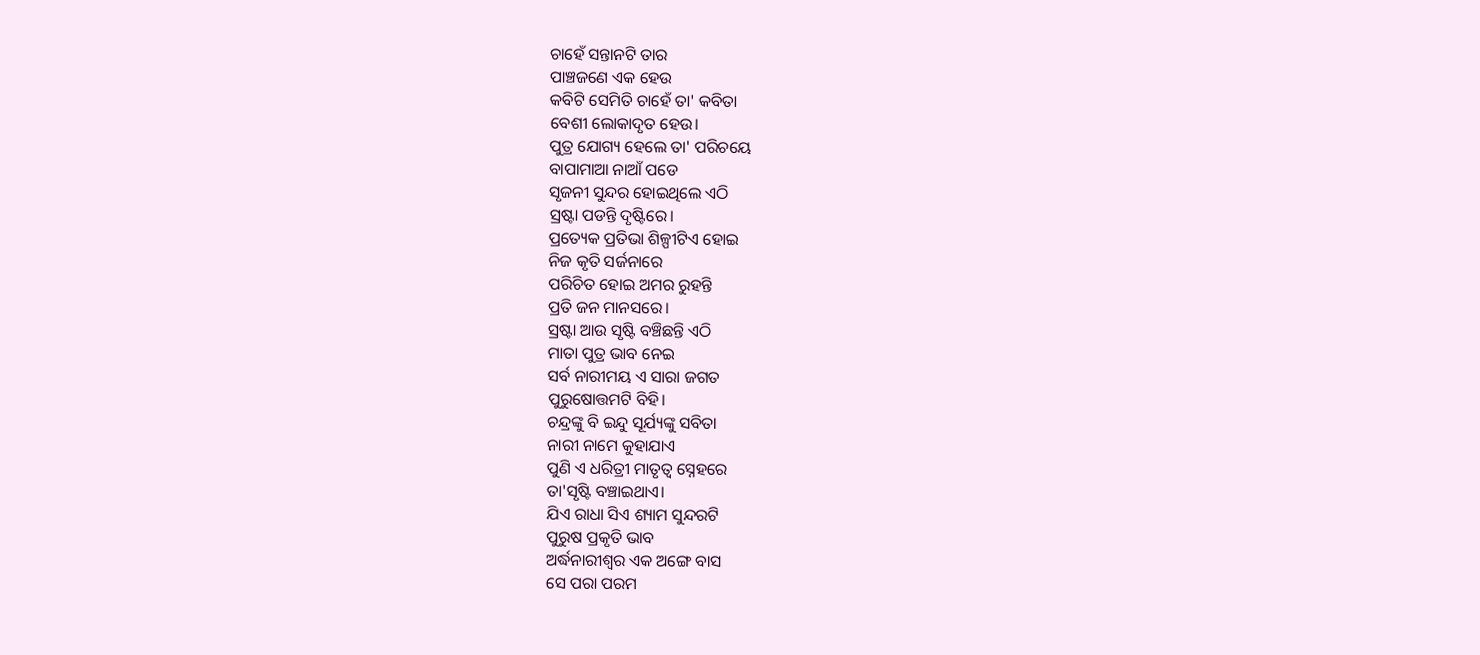ଚାହେଁ ସନ୍ତାନଟି ତାର
ପାଞ୍ଚଜଣେ ଏକ ହେଉ
କବିଟି ସେମିତି ଚାହେଁ ତା' କବିତା
ବେଶୀ ଲୋକାଦୃତ ହେଉ।
ପୁତ୍ର ଯୋଗ୍ୟ ହେଲେ ତା' ପରିଚୟେ
ବାପାମାଆ ନାଆଁ ପଡେ
ସୃଜନୀ ସୁନ୍ଦର ହୋଇଥିଲେ ଏଠି
ସ୍ରଷ୍ଟା ପଡନ୍ତି ଦୃଷ୍ଟିରେ।
ପ୍ରତ୍ୟେକ ପ୍ରତିଭା ଶିଳ୍ପୀଟିଏ ହୋଇ
ନିଜ କୃତି ସର୍ଜନାରେ
ପରିଚିତ ହୋଇ ଅମର ରୁହନ୍ତି
ପ୍ରତି ଜନ ମାନସରେ।
ସ୍ରଷ୍ଟା ଆଉ ସୃଷ୍ଟି ବଞ୍ଚିଛନ୍ତି ଏଠି
ମାତା ପୁତ୍ର ଭାବ ନେଇ
ସର୍ବ ନାରୀମୟ ଏ ସାରା ଜଗତ
ପୁରୁଷୋତ୍ତମଟି ବିହି।
ଚନ୍ଦ୍ରଙ୍କୁ ବି ଇନ୍ଦୁ ସୂର୍ଯ୍ୟଙ୍କୁ ସବିତା
ନାରୀ ନାମେ କୁହାଯାଏ
ପୁଣି ଏ ଧରିତ୍ରୀ ମାତୃତ୍ଵ ସ୍ନେହରେ
ତା'ସୃଷ୍ଟି ବଞ୍ଚାଇଥାଏ।
ଯିଏ ରାଧା ସିଏ ଶ୍ୟାମ ସୁନ୍ଦରଟି
ପୁରୁଷ ପ୍ରକୃତି ଭାବ
ଅର୍ଦ୍ଧନାରୀଶ୍ଵର ଏକ ଅଙ୍ଗେ ବାସ
ସେ ପରା ପରମ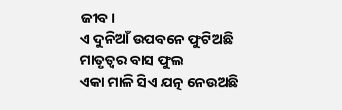ଜୀବ।
ଏ ଦୁନିଆଁ ଉପବନେ ଫୁଟିଅଛି
ମାତୃତ୍ୱର ବାସ ଫୁଲ
ଏକା ମାଳି ସିଏ ଯତ୍ନ ନେଉଅଛି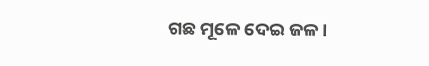ଗଛ ମୂଳେ ଦେଇ ଜଳ।